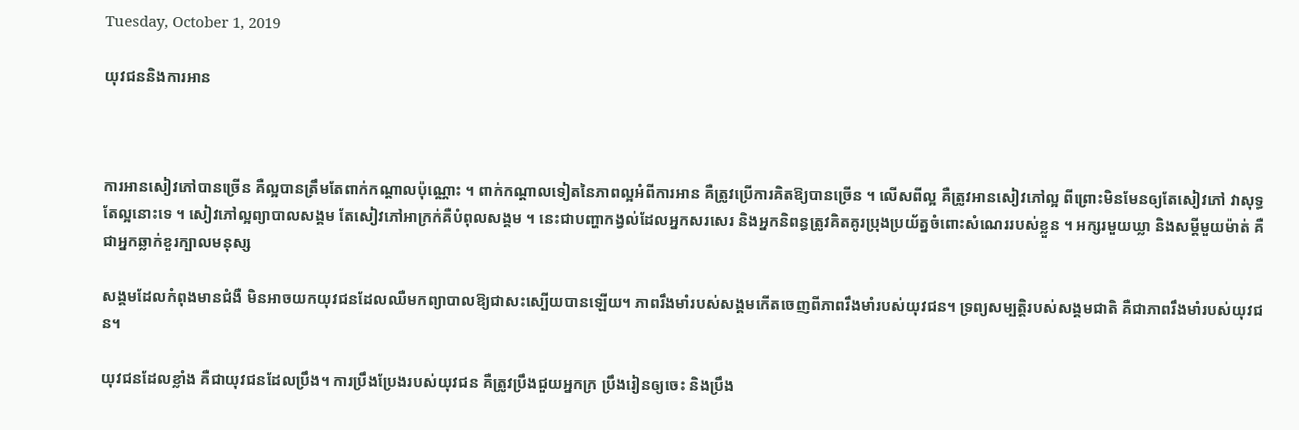Tuesday, October 1, 2019

យុវជននិងការអាន



ការអានសៀវភៅបានច្រើន គឺល្អបានត្រឹមតែពាក់កណ្តាលប៉ុណ្ណោះ ។ ពាក់កណ្តាលទៀតនៃភាពល្អអំពីការអាន គឺត្រូវប្រើការគិតឱ្យបានច្រើន ។ លើសពីល្អ គឺត្រូវអានសៀវភៅល្អ ពីព្រោះមិនមែនឲ្យតែសៀវភៅ វាសុទ្ធតែល្អនោះទេ ។ សៀវភៅល្អព្យាបាលសង្គម តែសៀវភៅអាក្រក់គឺបំពុលសង្គម ។ នេះជាបញ្ហាកង្វល់ដែលអ្នកសរសេរ និងអ្នកនិពន្ធត្រូវគិតគូរប្រុងប្រយ័ត្នចំពោះសំណេររបស់ខ្លួន ។ អក្សរមួយឃ្លា និងសម្តីមួយម៉ាត់ គឺជាអ្នកឆ្លាក់ខួរក្បាលមនុស្ស

សង្គមដែលកំពុងមានជំងឺ មិនអាចយកយុវជនដែលឈឺមកព្យាបាលឱ្យជាសះស្បើយបានឡើយ។ ភាពរឹងមាំរបស់សង្គមកើតចេញពីភាពរឹងមាំរបស់យុវជន។ ទ្រព្យសម្បត្តិរបស់សង្គមជាតិ គឺជាភាពរឹងមាំរបស់យុវជន។

យុវជនដែលខ្លាំង គឺជាយុវជនដែលប្រឹង។ ការប្រឹងប្រែងរបស់យុវជន គឺត្រូវប្រឹងជួយអ្នកក្រ ប្រឹងរៀនឲ្យចេះ និងប្រឹង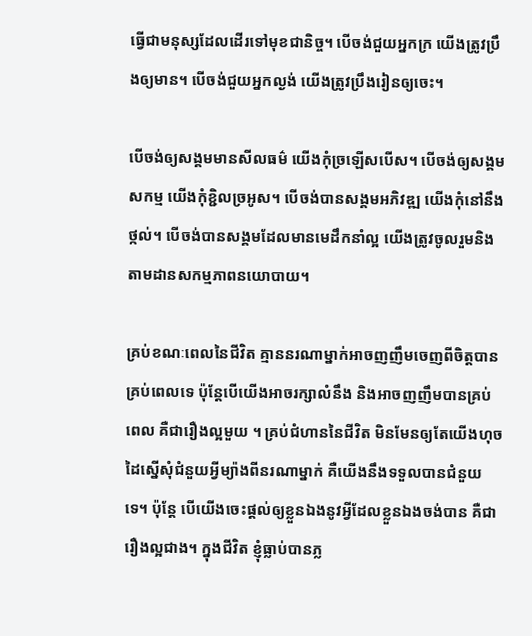ធ្វើជាមនុស្សដែលដើរទៅមុខជានិច្ច។ បើចង់ជួយអ្នកក្រ យើងត្រូវប្រឹងឲ្យមាន។ បើចង់ជួយអ្នកល្ងង់ យើងត្រូវប្រឹងរៀនឲ្យចេះ។

បើចង់ឲ្យសង្គមមានសីលធម៌ យើងកុំច្រឡើសបើស។ បើចង់ឲ្យសង្គមសកម្ម យើងកុំខ្ជិលច្រអូស។ បើចង់បានសង្គមអភិវឌ្ឍ យើងកុំនៅនឹងថ្កល់។ បើចង់បានសង្គមដែលមានមេដឹកនាំល្អ យើងត្រូវចូលរួមនិងតាមដានសកម្មភាពនយោបាយ។

គ្រប់ខណៈពេលនៃជីវិត គ្មាននរណាម្នាក់អាចញញឹមចេញពីចិត្តបានគ្រប់ពេលទេ ប៉ុន្តែបើយើងអាចរក្សាលំនឹង និងអាចញញឹមបានគ្រប់ពេល គឺជារឿងល្អមួយ ។ គ្រប់ជំហាននៃជីវិត មិនមែនឲ្យតែយើងហុចដៃស្នើសុំជំនួយអ្វីម្យ៉ាងពីនរណាម្នាក់ គឺយើងនឹងទទួលបានជំនួយទេ។ ប៉ុន្តែ បើយើងចេះផ្តល់ឲ្យខ្លួនឯងនូវអ្វីដែលខ្លួនឯងចង់បាន គឺជារឿងល្អជាង។ ក្នុងជីវិត ខ្ញុំធ្លាប់បានភ្ល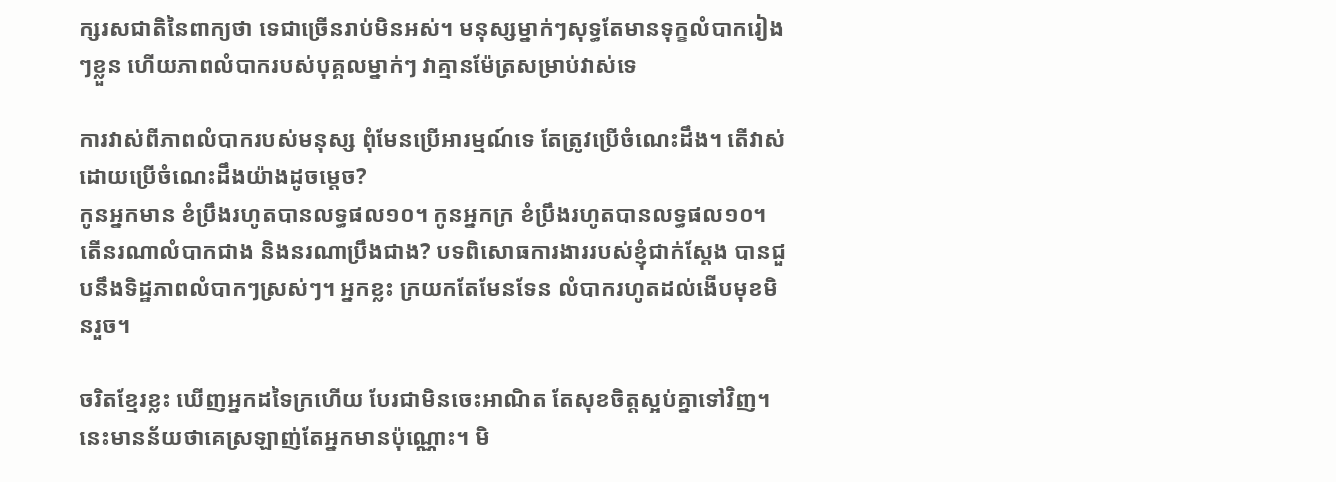ក្សរសជាតិនៃពាក្យថា ទេជាច្រើនរាប់មិនអស់។ មនុស្សម្នាក់ៗសុទ្ធតែមានទុក្ខលំបាករៀងៗខ្លួន ហើយភាពលំបាករបស់បុគ្គលម្នាក់ៗ វាគ្មានម៉ែត្រសម្រាប់វាស់ទេ

ការវាស់ពីភាពលំបាករបស់មនុស្ស ពុំមែនប្រើអារម្មណ៍ទេ តែត្រូវប្រើចំណេះដឹង។ តើវាស់ដោយប្រើចំណេះដឹងយ៉ាងដូចម្តេច?
កូនអ្នកមាន ខំប្រឹងរហូតបានលទ្ធផល១០។ កូនអ្នកក្រ ខំប្រឹងរហូតបានលទ្ធផល១០។ តើនរណាលំបាកជាង និងនរណាប្រឹងជាង? បទពិសោធការងាររបស់ខ្ញុំជាក់ស្តែង បានជួបនឹងទិដ្ឋភាពលំបាកៗស្រស់ៗ។ អ្នកខ្លះ ក្រយកតែមែនទែន លំបាករហូតដល់ងើបមុខមិនរួច។

ចរិតខ្មែរខ្លះ ឃើញអ្នកដទៃក្រហើយ បែរជាមិនចេះអាណិត តែសុខចិត្តស្អប់គ្នាទៅវិញ។ នេះមានន័យថាគេស្រឡាញ់តែអ្នកមានប៉ុណ្ណោះ។ មិ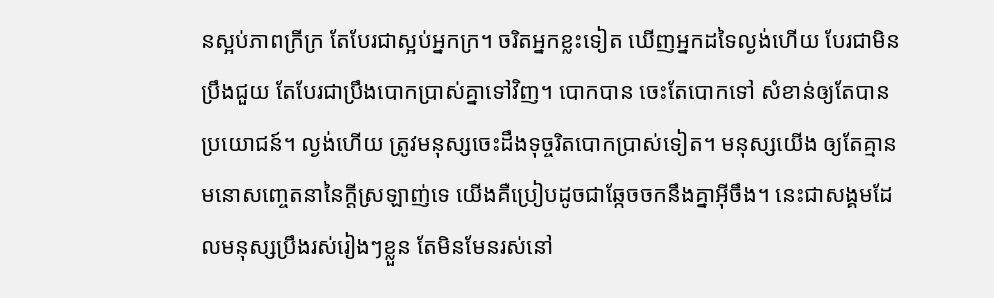នស្អប់ភាពក្រីក្រ តែបែរជាស្អប់អ្នកក្រ។ ចរិតអ្នកខ្លះទៀត ឃើញអ្នកដទៃល្ងង់ហើយ បែរជាមិនប្រឹងជួយ តែបែរជាប្រឹងបោកប្រាស់គ្នាទៅវិញ។ បោកបាន ចេះតែបោកទៅ សំខាន់ឲ្យតែបានប្រយោជន៍។ ល្ងង់ហើយ ត្រូវមនុស្សចេះដឹងទុច្ចរិតបោកប្រាស់ទៀត។ មនុស្សយើង ឲ្យតែគ្មានមនោសញ្ចេតនានៃក្តីស្រឡាញ់ទេ យើងគឺប្រៀបដូចជាឆ្កែចចកនឹងគ្នាអ៊ីចឹង។ នេះជាសង្គមដែលមនុស្សប្រឹងរស់រៀងៗខ្លួន តែមិនមែនរស់នៅ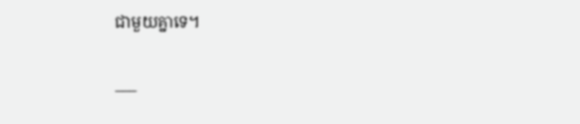ជាមួយគ្នាទេ។

___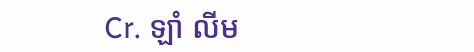Cr. ឡាំ លីម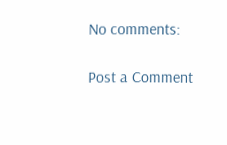No comments:

Post a Comment